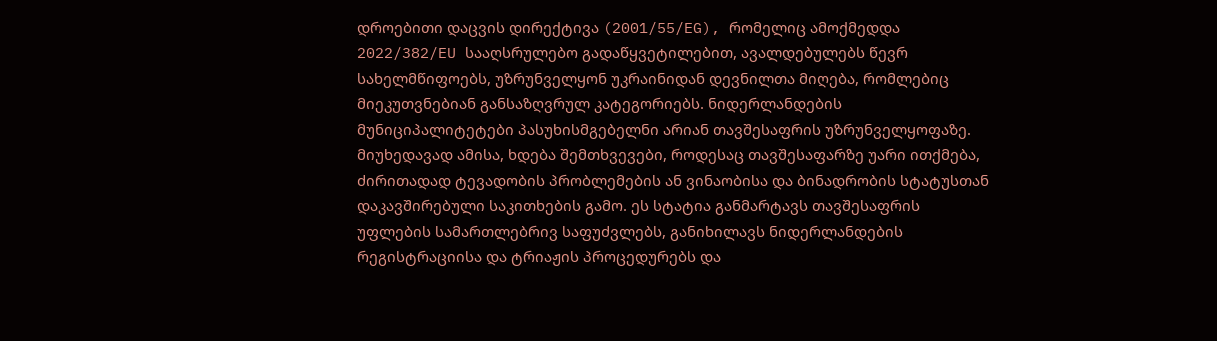დროებითი დაცვის დირექტივა (2001/55/EG), რომელიც ამოქმედდა 2022/382/EU სააღსრულებო გადაწყვეტილებით, ავალდებულებს წევრ სახელმწიფოებს, უზრუნველყონ უკრაინიდან დევნილთა მიღება, რომლებიც მიეკუთვნებიან განსაზღვრულ კატეგორიებს. ნიდერლანდების მუნიციპალიტეტები პასუხისმგებელნი არიან თავშესაფრის უზრუნველყოფაზე. მიუხედავად ამისა, ხდება შემთხვევები, როდესაც თავშესაფარზე უარი ითქმება, ძირითადად ტევადობის პრობლემების ან ვინაობისა და ბინადრობის სტატუსთან დაკავშირებული საკითხების გამო. ეს სტატია განმარტავს თავშესაფრის უფლების სამართლებრივ საფუძვლებს, განიხილავს ნიდერლანდების რეგისტრაციისა და ტრიაჟის პროცედურებს და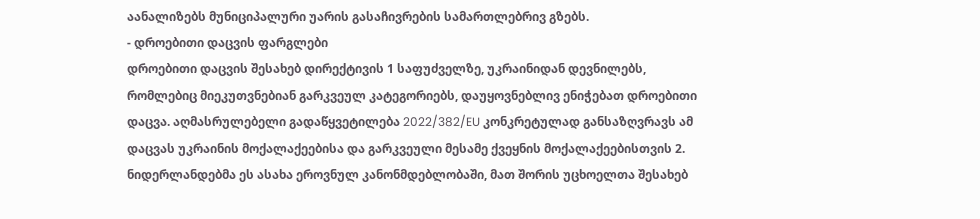აანალიზებს მუნიციპალური უარის გასაჩივრების სამართლებრივ გზებს.
- დროებითი დაცვის ფარგლები
დროებითი დაცვის შესახებ დირექტივის 1 საფუძველზე, უკრაინიდან დევნილებს, რომლებიც მიეკუთვნებიან გარკვეულ კატეგორიებს, დაუყოვნებლივ ენიჭებათ დროებითი დაცვა. აღმასრულებელი გადაწყვეტილება 2022/382/EU კონკრეტულად განსაზღვრავს ამ დაცვას უკრაინის მოქალაქეებისა და გარკვეული მესამე ქვეყნის მოქალაქეებისთვის 2.
ნიდერლანდებმა ეს ასახა ეროვნულ კანონმდებლობაში, მათ შორის უცხოელთა შესახებ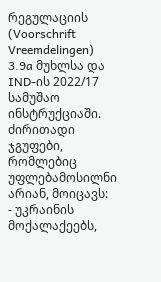რეგულაციის (Voorschrift Vreemdelingen) 3.9a მუხლსა და IND-ის 2022/17 სამუშაო ინსტრუქციაში. ძირითადი ჯგუფები, რომლებიც უფლებამოსილნი არიან, მოიცავს:
- უკრაინის მოქალაქეებს,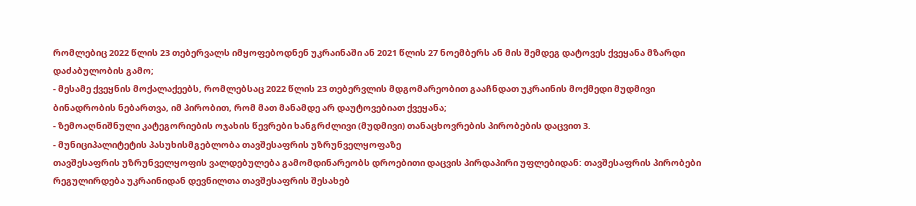რომლებიც 2022 წლის 23 თებერვალს იმყოფებოდნენ უკრაინაში ან 2021 წლის 27 ნოემბერს ან მის შემდეგ დატოვეს ქვეყანა მზარდი დაძაბულობის გამო;
- მესამე ქვეყნის მოქალაქეებს, რომლებსაც 2022 წლის 23 თებერვლის მდგომარეობით გააჩნდათ უკრაინის მოქმედი მუდმივი ბინადრობის ნებართვა, იმ პირობით, რომ მათ მანამდე არ დაუტოვებიათ ქვეყანა;
- ზემოაღნიშნული კატეგორიების ოჯახის წევრები ხანგრძლივი (მუდმივი) თანაცხოვრების პირობების დაცვით 3.
- მუნიციპალიტეტის პასუხისმგებლობა თავშესაფრის უზრუნველყოფაზე
თავშესაფრის უზრუნველყოფის ვალდებულება გამომდინარეობს დროებითი დაცვის პირდაპირი უფლებიდან: თავშესაფრის პირობები რეგულირდება უკრაინიდან დევნილთა თავშესაფრის შესახებ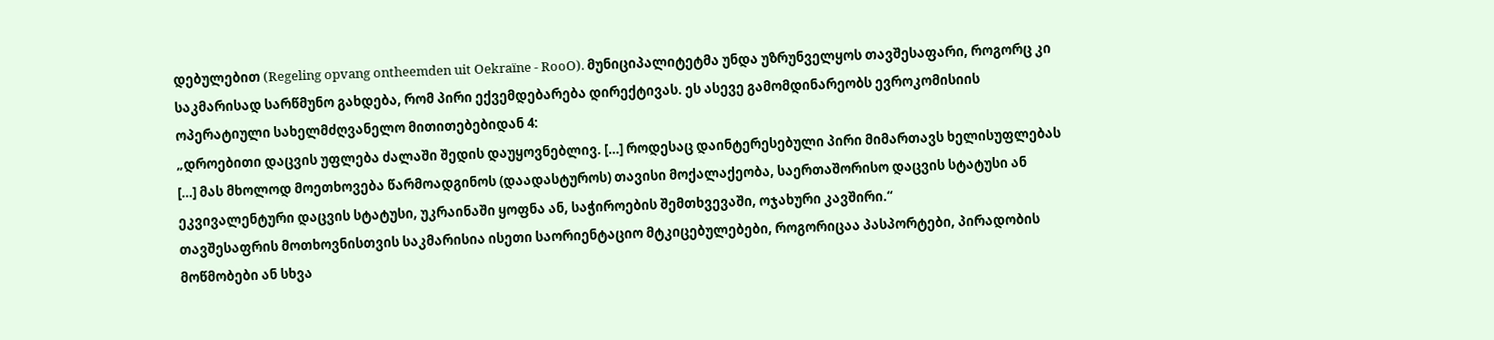დებულებით (Regeling opvang ontheemden uit Oekraïne - RooO). მუნიციპალიტეტმა უნდა უზრუნველყოს თავშესაფარი, როგორც კი საკმარისად სარწმუნო გახდება, რომ პირი ექვემდებარება დირექტივას. ეს ასევე გამომდინარეობს ევროკომისიის ოპერატიული სახელმძღვანელო მითითებებიდან 4:
„დროებითი დაცვის უფლება ძალაში შედის დაუყოვნებლივ. […] როდესაც დაინტერესებული პირი მიმართავს ხელისუფლებას […] მას მხოლოდ მოეთხოვება წარმოადგინოს (დაადასტუროს) თავისი მოქალაქეობა, საერთაშორისო დაცვის სტატუსი ან ეკვივალენტური დაცვის სტატუსი, უკრაინაში ყოფნა ან, საჭიროების შემთხვევაში, ოჯახური კავშირი.“
თავშესაფრის მოთხოვნისთვის საკმარისია ისეთი საორიენტაციო მტკიცებულებები, როგორიცაა პასპორტები, პირადობის მოწმობები ან სხვა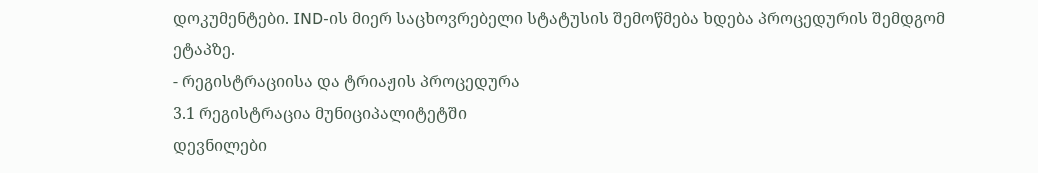დოკუმენტები. IND-ის მიერ საცხოვრებელი სტატუსის შემოწმება ხდება პროცედურის შემდგომ ეტაპზე.
- რეგისტრაციისა და ტრიაჟის პროცედურა
3.1 რეგისტრაცია მუნიციპალიტეტში
დევნილები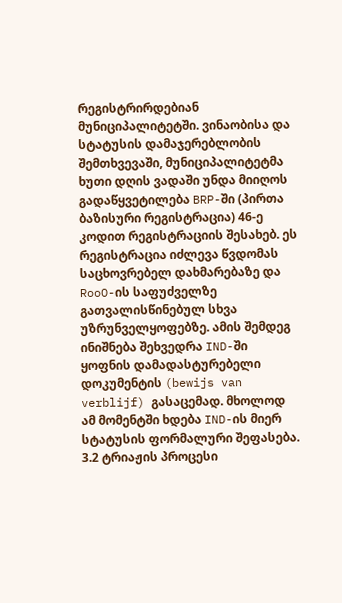რეგისტრირდებიან მუნიციპალიტეტში. ვინაობისა და სტატუსის დამაჯერებლობის შემთხვევაში, მუნიციპალიტეტმა ხუთი დღის ვადაში უნდა მიიღოს გადაწყვეტილება BRP-ში (პირთა ბაზისური რეგისტრაცია) 46-ე კოდით რეგისტრაციის შესახებ. ეს რეგისტრაცია იძლევა წვდომას საცხოვრებელ დახმარებაზე და RooO-ის საფუძველზე გათვალისწინებულ სხვა უზრუნველყოფებზე. ამის შემდეგ ინიშნება შეხვედრა IND-ში ყოფნის დამადასტურებელი დოკუმენტის (bewijs van verblijf) გასაცემად. მხოლოდ ამ მომენტში ხდება IND-ის მიერ სტატუსის ფორმალური შეფასება.
3.2 ტრიაჟის პროცესი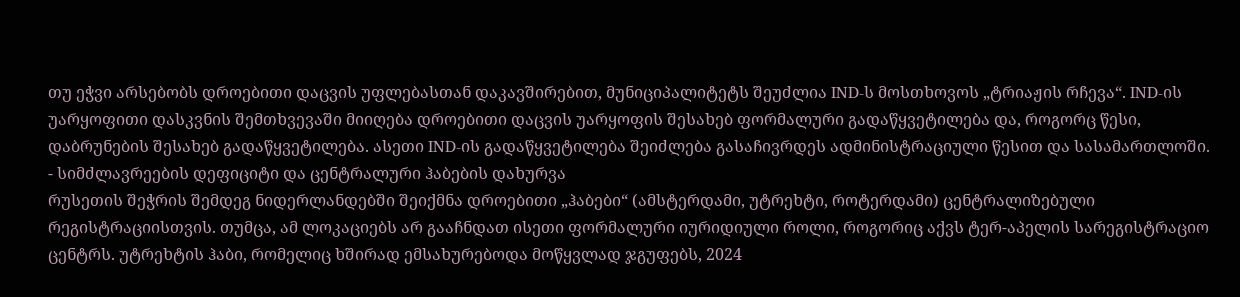თუ ეჭვი არსებობს დროებითი დაცვის უფლებასთან დაკავშირებით, მუნიციპალიტეტს შეუძლია IND-ს მოსთხოვოს „ტრიაჟის რჩევა“. IND-ის უარყოფითი დასკვნის შემთხვევაში მიიღება დროებითი დაცვის უარყოფის შესახებ ფორმალური გადაწყვეტილება და, როგორც წესი, დაბრუნების შესახებ გადაწყვეტილება. ასეთი IND-ის გადაწყვეტილება შეიძლება გასაჩივრდეს ადმინისტრაციული წესით და სასამართლოში.
- სიმძლავრეების დეფიციტი და ცენტრალური ჰაბების დახურვა
რუსეთის შეჭრის შემდეგ ნიდერლანდებში შეიქმნა დროებითი „ჰაბები“ (ამსტერდამი, უტრეხტი, როტერდამი) ცენტრალიზებული რეგისტრაციისთვის. თუმცა, ამ ლოკაციებს არ გააჩნდათ ისეთი ფორმალური იურიდიული როლი, როგორიც აქვს ტერ-აპელის სარეგისტრაციო ცენტრს. უტრეხტის ჰაბი, რომელიც ხშირად ემსახურებოდა მოწყვლად ჯგუფებს, 2024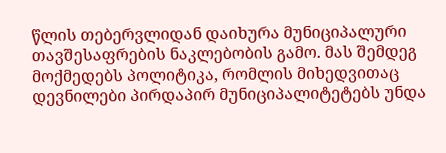წლის თებერვლიდან დაიხურა მუნიციპალური თავშესაფრების ნაკლებობის გამო. მას შემდეგ მოქმედებს პოლიტიკა, რომლის მიხედვითაც დევნილები პირდაპირ მუნიციპალიტეტებს უნდა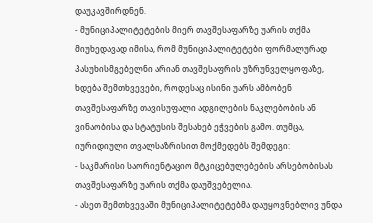დაუკავშირდნენ.
- მუნიციპალიტეტების მიერ თავშესაფარზე უარის თქმა
მიუხედავად იმისა, რომ მუნიციპალიტეტები ფორმალურად პასუხისმგებელნი არიან თავშესაფრის უზრუნველყოფაზე, ხდება შემთხვევები, როდესაც ისინი უარს ამბობენ თავშესაფარზე თავისუფალი ადგილების ნაკლებობის ან ვინაობისა და სტატუსის შესახებ ეჭვების გამო. თუმცა, იურიდიული თვალსაზრისით მოქმედებს შემდეგი:
- საკმარისი საორიენტაციო მტკიცებულებების არსებობისას თავშესაფარზე უარის თქმა დაუშვებელია.
- ასეთ შემთხვევაში მუნიციპალიტეტებმა დაუყოვნებლივ უნდა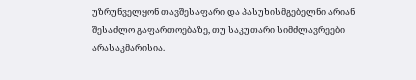უზრუნველყონ თავშესაფარი და პასუხისმგებელნი არიან შესაძლო გაფართოებაზე, თუ საკუთარი სიმძლავრეები არასაკმარისია.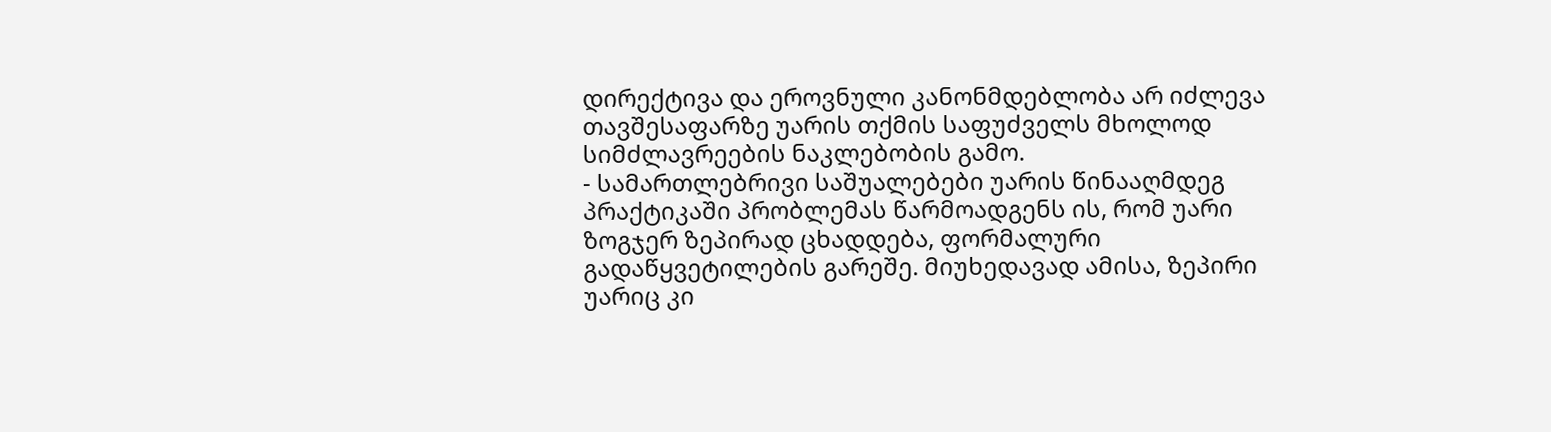დირექტივა და ეროვნული კანონმდებლობა არ იძლევა თავშესაფარზე უარის თქმის საფუძველს მხოლოდ სიმძლავრეების ნაკლებობის გამო.
- სამართლებრივი საშუალებები უარის წინააღმდეგ
პრაქტიკაში პრობლემას წარმოადგენს ის, რომ უარი ზოგჯერ ზეპირად ცხადდება, ფორმალური გადაწყვეტილების გარეშე. მიუხედავად ამისა, ზეპირი უარიც კი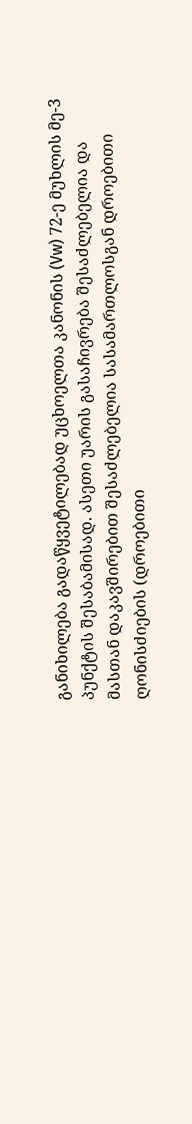განიხილება გადაწყვეტილებად უცხოელთა კანონის (Vw) 72-ე მუხლის მე-3 პუნქტის შესაბამისად. ასეთი უარის გასაჩივრება შესაძლებელია და მასთან დაკავშირებით შესაძლებელია სასამართლოსგან დროებითი ღონისძიების (დროებითი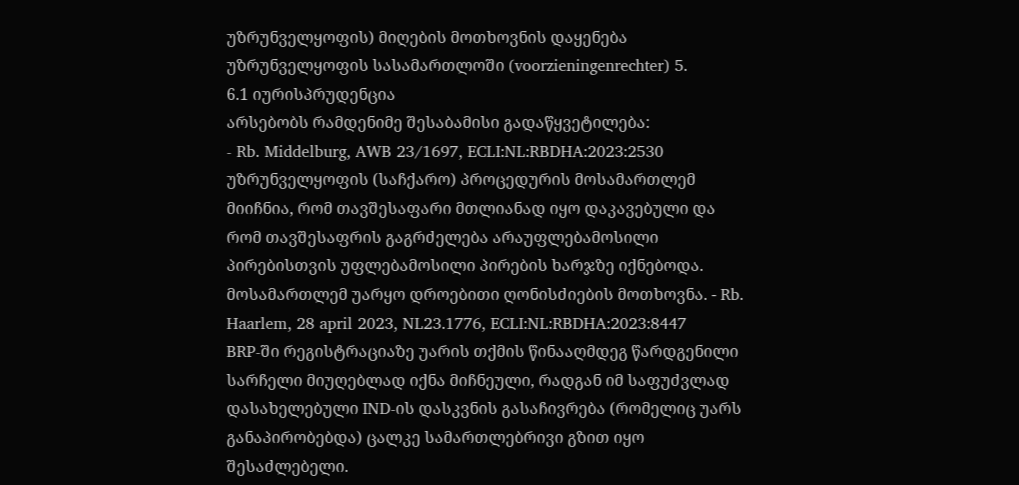უზრუნველყოფის) მიღების მოთხოვნის დაყენება უზრუნველყოფის სასამართლოში (voorzieningenrechter) 5.
6.1 იურისპრუდენცია
არსებობს რამდენიმე შესაბამისი გადაწყვეტილება:
- Rb. Middelburg, AWB 23/1697, ECLI:NL:RBDHA:2023:2530
უზრუნველყოფის (საჩქარო) პროცედურის მოსამართლემ მიიჩნია, რომ თავშესაფარი მთლიანად იყო დაკავებული და რომ თავშესაფრის გაგრძელება არაუფლებამოსილი პირებისთვის უფლებამოსილი პირების ხარჯზე იქნებოდა. მოსამართლემ უარყო დროებითი ღონისძიების მოთხოვნა. - Rb. Haarlem, 28 april 2023, NL23.1776, ECLI:NL:RBDHA:2023:8447
BRP-ში რეგისტრაციაზე უარის თქმის წინააღმდეგ წარდგენილი სარჩელი მიუღებლად იქნა მიჩნეული, რადგან იმ საფუძვლად დასახელებული IND-ის დასკვნის გასაჩივრება (რომელიც უარს განაპირობებდა) ცალკე სამართლებრივი გზით იყო შესაძლებელი.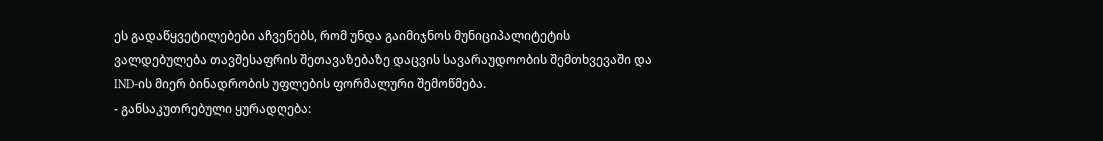ეს გადაწყვეტილებები აჩვენებს, რომ უნდა გაიმიჯნოს მუნიციპალიტეტის ვალდებულება თავშესაფრის შეთავაზებაზე დაცვის სავარაუდოობის შემთხვევაში და IND-ის მიერ ბინადრობის უფლების ფორმალური შემოწმება.
- განსაკუთრებული ყურადღება: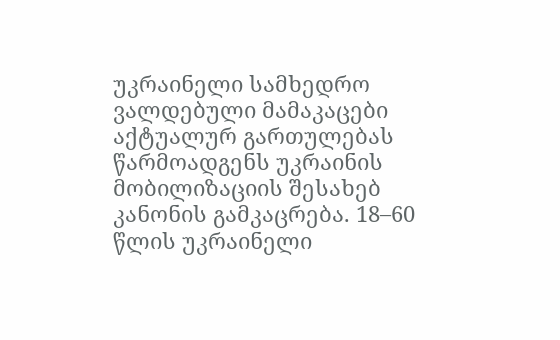უკრაინელი სამხედრო ვალდებული მამაკაცები
აქტუალურ გართულებას წარმოადგენს უკრაინის მობილიზაციის შესახებ კანონის გამკაცრება. 18–60 წლის უკრაინელი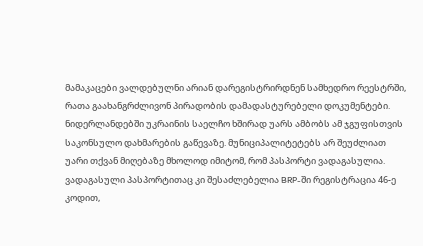მამაკაცები ვალდებულნი არიან დარეგისტრირდნენ სამხედრო რეესტრში, რათა გაახანგრძლივონ პირადობის დამადასტურებელი დოკუმენტები. ნიდერლანდებში უკრაინის საელჩო ხშირად უარს ამბობს ამ ჯგუფისთვის საკონსულო დახმარების გაწევაზე. მუნიციპალიტეტებს არ შეუძლიათ უარი თქვან მიღებაზე მხოლოდ იმიტომ, რომ პასპორტი ვადაგასულია. ვადაგასული პასპორტითაც კი შესაძლებელია BRP-ში რეგისტრაცია 46-ე კოდით,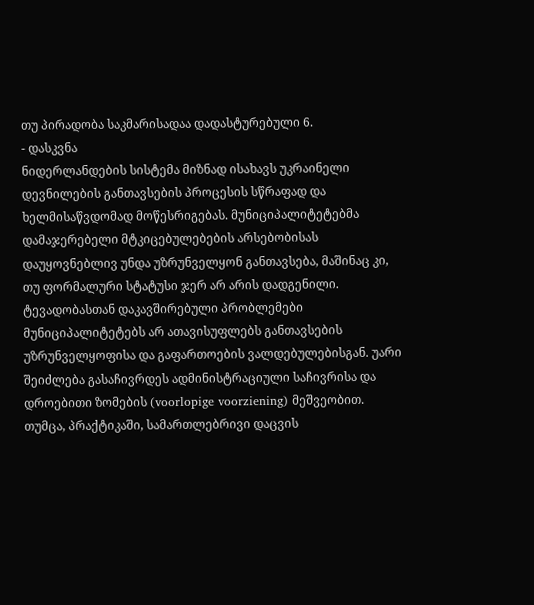თუ პირადობა საკმარისადაა დადასტურებული 6.
- დასკვნა
ნიდერლანდების სისტემა მიზნად ისახავს უკრაინელი დევნილების განთავსების პროცესის სწრაფად და ხელმისაწვდომად მოწესრიგებას. მუნიციპალიტეტებმა დამაჯერებელი მტკიცებულებების არსებობისას დაუყოვნებლივ უნდა უზრუნველყონ განთავსება, მაშინაც კი, თუ ფორმალური სტატუსი ჯერ არ არის დადგენილი. ტევადობასთან დაკავშირებული პრობლემები მუნიციპალიტეტებს არ ათავისუფლებს განთავსების უზრუნველყოფისა და გაფართოების ვალდებულებისგან. უარი შეიძლება გასაჩივრდეს ადმინისტრაციული საჩივრისა და დროებითი ზომების (voorlopige voorziening) მეშვეობით. თუმცა, პრაქტიკაში, სამართლებრივი დაცვის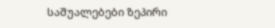საშუალებები ზეპირი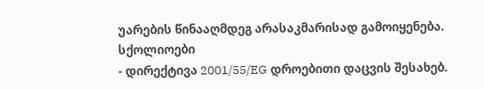უარების წინააღმდეგ არასაკმარისად გამოიყენება.
სქოლიოები
- დირექტივა 2001/55/EG დროებითი დაცვის შესახებ.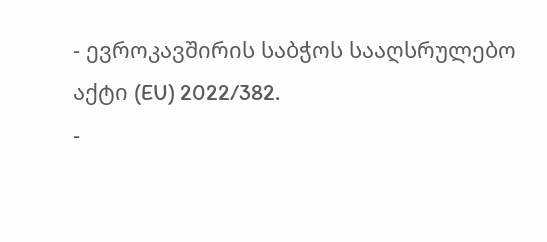- ევროკავშირის საბჭოს სააღსრულებო აქტი (EU) 2022/382.
-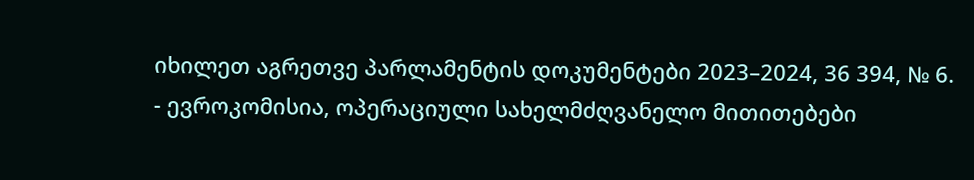იხილეთ აგრეთვე პარლამენტის დოკუმენტები 2023–2024, 36 394, № 6.
- ევროკომისია, ოპერაციული სახელმძღვანელო მითითებები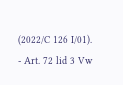(2022/C 126 I/01).
- Art. 72 lid 3 Vw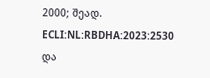2000; შეად. ECLI:NL:RBDHA:2023:2530 და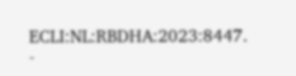ECLI:NL:RBDHA:2023:8447.
-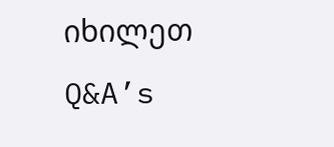იხილეთ Q&A’s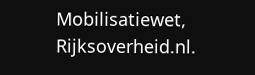Mobilisatiewet, Rijksoverheid.nl.